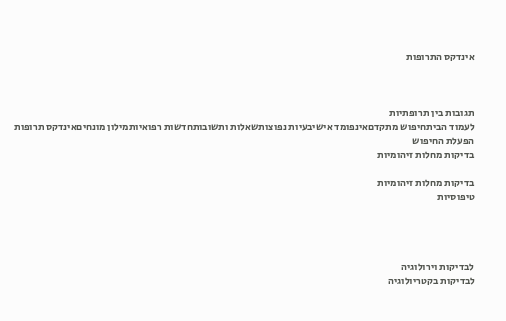אינדקס התרופות



תגובות בין תרופתיות
לעמוד הביתחיפוש מתקדםאינפומד אישיבעיות נפוצותשאלות ותשובותחדשות רפואיותמילון מונחיםאינדקס תרופות
הפעלת החיפוש
בדיקות מחלות זיהומיות

בדיקות מחלות זיהומיות
טיפוסיות




לבדיקות וירולוגיה
לבדיקות בקטריולוגיה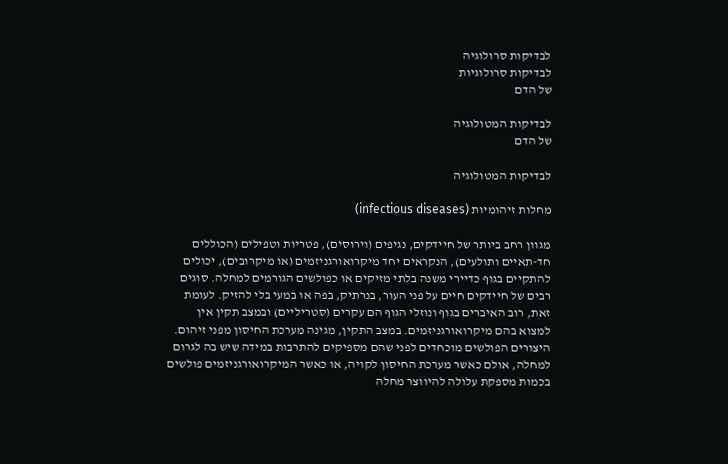לבדיקות סרולוגיה
לבדיקות סרולוגיות
של הדם

לבדיקות המטולוגיה
של הדם

לבדיקות המטולוגיה

מחלות זיהומיות (infectious diseases)

מגוון רחב ביותר של חיידקים, נגיפים (וירוסים), פטריות וטפילים (הכוללים
חד-תאיים ותולעים), הנקראים יחד מיקרואורגניזמים (או מיקרובים), יכולים
להתקיים בגוף כדיירי משנה בלתי מזיקים או כפולשים הגורמים למחלה. סוגים
רבים של חיידקים חיים על פני העור, בנרתיק, בפה או במעי בלי להזיק. לעומת
זאת, רוב האיברים בגוף ונוזלי הגוף הם עקרים (סטריליים) ובמצב תקין אין
למצוא בהם מיקרואורגניזמים. במצב התקין, מגינה מערכת החיסון מפני זיהום.
היצורים הפולשים מוכחדים לפני שהם מספיקים להתרבות במידה שיש בה לגרום
למחלה, אולם כאשר מערכת החיסון לקויה, או כאשר המיקרואורגניזמים פולשים
בכמות מספקת עלולה להיווצר מחלה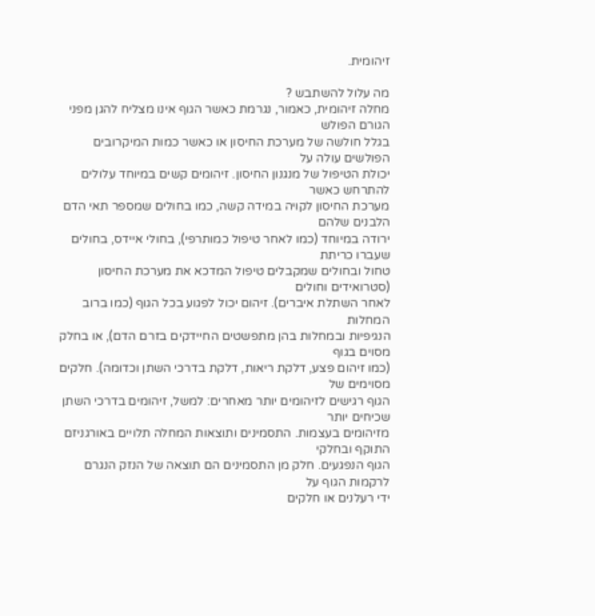זיהומית.

מה עלול להשתבש ?
מחלה זיהומית, כאמור, נגרמת כאשר הגוף אינו מצליח להגן מפני הגורם הפולש
בגלל חולשה של מערכת החיסון או כאשר כמות המיקרובים הפולשים עולה על
יכולת הטיפול של מנגנון החיסון. זיהומים קשים במיוחד עלולים להתרחש כאשר
מערכת החיסון לקויה במידה קשה, כמו בחולים שמספר תאי הדם הלבנים שלהם
ירודה במיוחד (כמו לאחר טיפול כמותרפי), בחולי איידס, בחולים שעברו כריתת
טחול ובחולים שמקבלים טיפול המדכא את מערכת החיסון (סטרואידים וחולים
לאחר השתלת איברים). זיהום יכול לפגוע בכל הגוף (כמו ברוב המחלות
הנגיפיות ובמחלות בהן מתפשטים החיידקים בזרם הדם), או בחלק מסוים בגוף
(כמו זיהום פצע, דלקת ריאות, דלקת בדרכי השתן וכדומה). חלקים מסוימים של
הגוף רגישים לזיהומים יותר מאחרים: למשל, זיהומים בדרכי השתן שכיחים יותר
מזיהומים בעצמות. התסמינים ותוצאות המחלה תלויים באורגניזם התוקף ובחלקי
הגוף הנפגעים. חלק מן התסמינים הם תוצאה של הנזק הנגרם לרקמות הגוף על
ידי רעלנים או חלקים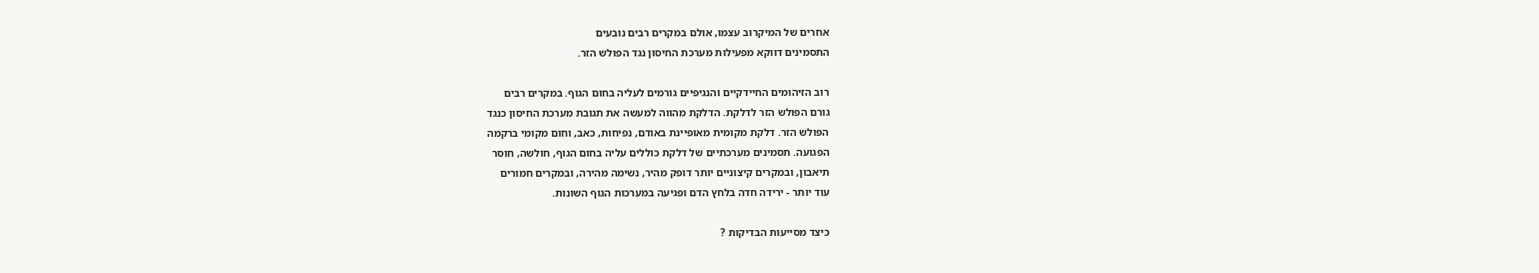אחרים של המיקרוב עצמו, אולם במקרים רבים נובעים
התסמינים דווקא מפעילות מערכת החיסון נגד הפולש הזר.

רוב הזיהומים החיידקיים והנגיפיים גורמים לעליה בחום הגוף. במקרים רבים
גורם הפולש הזר לדלקת. הדלקת מהווה למעשה את תגובת מערכת החיסון כנגד
הפולש הזר. דלקת מקומית מאופיינת באודם, נפיחות, כאב, וחום מקומי ברקמה
הפגועה. תסמינים מערכתיים של דלקת כוללים עליה בחום הגוף, חולשה, חוסר
תיאבון, ובמקרים קיצוניים יותר דופק מהיר, נשימה מהירה, ובמקרים חמורים
עוד יותר - ירידה חדה בלחץ הדם ופגיעה במערכות הגוף השונות.

כיצד מסייעות הבדיקות ?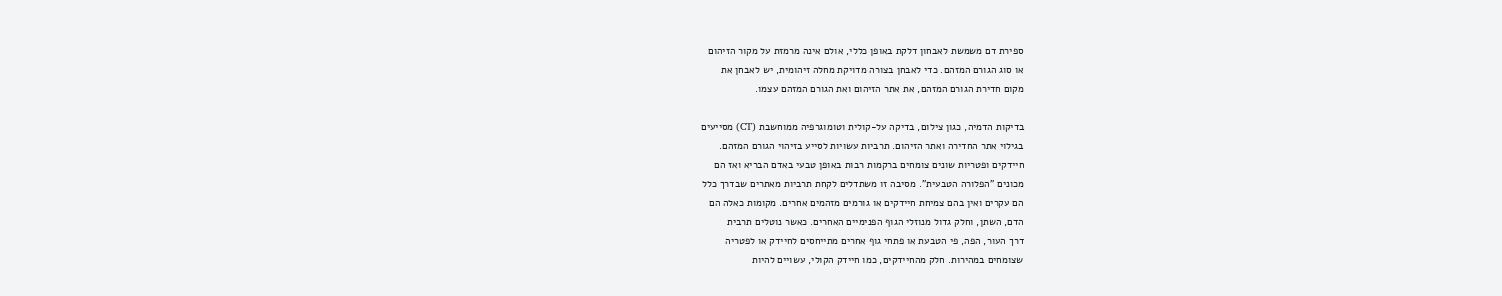ספירת דם משמשת לאבחון דלקת באופן כללי, אולם אינה מרמזת על מקור הזיהום
או סוג הגורם המזהם. כדי לאבחן בצורה מדויקת מחלה זיהומית, יש לאבחן את
מקום חדירת הגורם המזהם, את אתר הזיהום ואת הגורם המזהם עצמו.

בדיקות הדמיה, כגון צילום, בדיקה על-קולית וטומוגרפיה ממוחשבת (CT) מסייעים
בגילוי אתר החדירה ואתר הזיהום. תרביות עשויות לסייע בזיהוי הגורם המזהם.
חיידקים ופטריות שונים צומחים ברקמות רבות באופן טבעי באדם הבריא ואז הם
מכונים "הפלורה הטבעית". מסיבה זו משתדלים לקחת תרביות מאתרים שבדרך כלל
הם עקרים ואין בהם צמיחת חיידקים או גורמים מזהמים אחרים. מקומות כאלה הם
הדם, השתן, וחלק גדול מנוזלי הגוף הפנימיים האחרים. כאשר נוטלים תרבית
דרך העור, הפה, פי הטבעת או פתחי גוף אחרים מתייחסים לחיידק או לפטריה
שצומחים במהירות. חלק מהחיידקים, כמו חיידק הקולי, עשויים להיות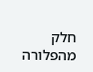חלק
מהפלורה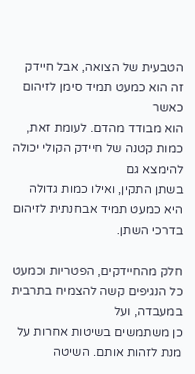הטבעית של הצואה, אבל חיידק זה הוא כמעט תמיד סימן לזיהום כאשר
הוא מבודד מהדם. לעומת זאת, כמות קטנה של חיידק הקולי יכולה להימצא גם
בשתן התקין, ואילו כמות גדולה היא כמעט תמיד אבחנתית לזיהום בדרכי השתן.

חלק מהחיידקים, הפטריות וכמעט כל הנגיפים קשה להצמיח בתרבית במעבדה, ועל
כן משתמשים בשיטות אחרות על מנת לזהות אותם. השיטה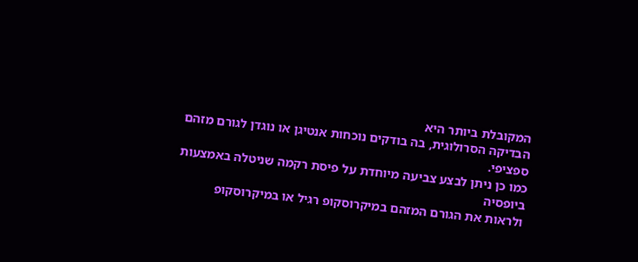המקובלת ביותר היא
הבדיקה הסרולוגית, בה בודקים נוכחות אנטיגן או נוגדן לגורם מזהם ספציפי.
כמו כן ניתן לבצע צביעה מיוחדת על פיסת רקמה שניטלה באמצעות ביופסיה
ולראות את הגורם המזהם במיקרוסקופ רגיל או במיקרוסקופ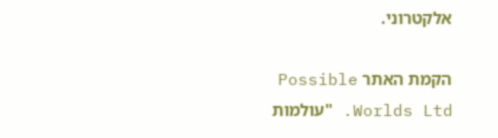אלקטרוני.

הקמת האתר Possible Worlds Ltd. "עולמות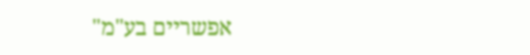אפשריים בע"מ"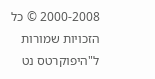2000-2008 © כל הזכויות שמורות ל"היפוקרטס נט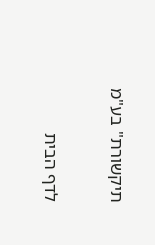תיקשורת" בע"מ


לדף הבית